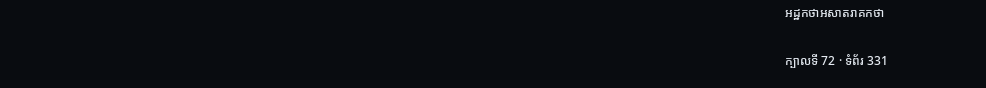អដ្ឋកថាអសាតរាគកថា

ក្បាលទី 72 · ទំព័រ 331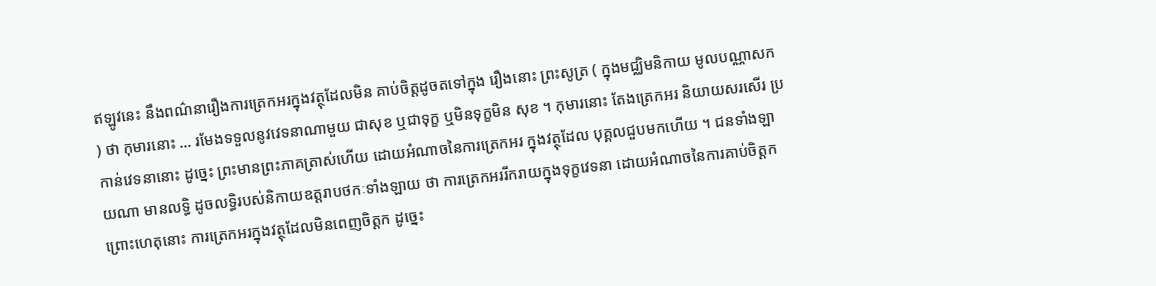ឥឡូវនេះ នឹងពណ៌នារឿងការត្រេកអរក្នុងវត្ថុដែលមិន គាប់ចិត្តដូចតទៅក្នុង រឿងនោះ ព្រះសូត្រ ( ក្នុងមជ្ឈិមនិកាយ មូលបណ្ណាសក ) ថា កុមារនោះ … រមែងទទួលនូវវេទនាណាមួយ ជាសុខ ឬជាទុក្ខ ឬមិនទុក្ខមិន សុខ ។ កុមារនោះ តែងត្រេកអរ និយាយសរសើរ ប្រកាន់វេទនានោះ ដូច្នេះ ព្រះមានព្រះភាគត្រាស់ហើយ ដោយអំណាចនៃការត្រេកអរ ក្នុងវត្ថុដែល បុគ្គលជួបមកហើយ ។ ជនទាំងឡាយណា មានលទ្ធិ ដូចលទ្ធិរបស់និកាយឧត្តរាបថកៈទាំងឡាយ ថា ការត្រេកអររីករាយក្នុងទុក្ខវេទនា ដោយអំណាចនៃការគាប់ចិត្តក ព្រោះហេតុនោះ ការត្រេកអរក្នុងវត្ថុដែលមិនពេញចិត្តក ដូច្នេះ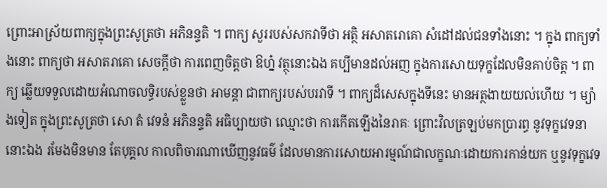ព្រោះអាស្រ័យពាក្យក្នុងព្រះសូត្រថា អភិនន្ទតិ ។ ពាក្យ សួររបស់សកវាទីថា អត្ថិ អសាតរោគោ សំដៅដល់ជនទាំងនោះ ។ ក្នុង ពាក្យទាំងនោះ ពាក្យថា អសាតរាគោ សេចក្តីថា ការពេញចិត្តថា ឱហ្ន៎ វត្ថុនោះឯង គប្បីមានដល់អញ ក្នុងការសោយទុក្ខដែលមិនគាប់ចិត្ត ។ ពាក្យ ឆ្លើយទទួលដោយអំណាចលទ្ធិរបស់ខ្លួនថា អាមន្តា ជាពាក្យរបស់បរវាទី ។ ពាក្យដ៏សេសក្នុងទីនេះ មានអត្ថងាយយល់ហើយ ។ ម្យ៉ាងទៀត ក្នុងព្រះសូត្រថា សោ តំ វេទនំ អភិនន្ទតិ អធិប្បាយថា ឈ្មោះថា ការកើតឡើងនៃរាគៈ ព្រោះវិលត្រឡប់មកប្រារព្ធ នូវទុក្ខវេទនានោះឯង រមែងមិនមាន តែបុគ្គល កាលពិចារណាឃើញនូវធម៌ ដែលមានការសោយអារម្មណ៍ជាលក្ខណៈដោយការកាន់យក ឬនូវទុក្ខវេទ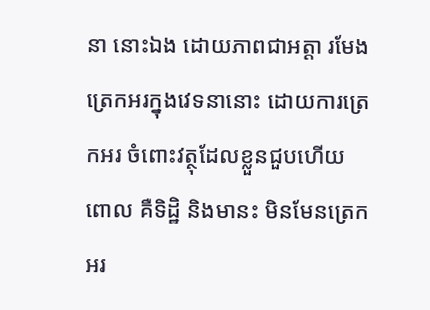នា នោះឯង ដោយភាពជាអត្តា រមែងត្រេកអរក្នុងវេទនានោះ ដោយការត្រេកអរ ចំពោះវត្ថុដែលខ្លួនជួបហើយ ពោល គឺទិដ្ឋិ និងមានះ មិនមែនត្រេកអរ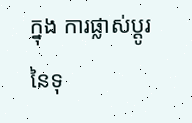ក្នុង ការផ្លាស់ប្តូរនៃទុ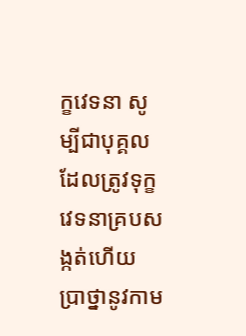ក្ខវេទនា សូម្បីជាបុគ្គលដែលត្រូវទុក្ខវេទនាគ្របសង្កត់ហើយ ប្រាថ្នានូវកាម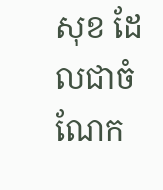សុខ ដែលជាចំណែក